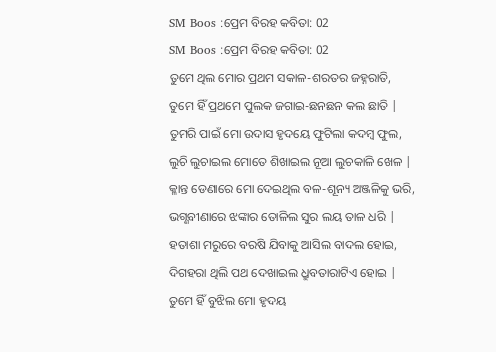SM Boos :ପ୍ରେମ ବିରହ କବିତା: 02
SM Boos :ପ୍ରେମ ବିରହ କବିତା: 02
ତୁମେ ଥିଲ ମୋର ପ୍ରଥମ ସକାଳ-ଶରତର ଜହ୍ନରାତି,
ତୁମେ ହିଁ ପ୍ରଥମେ ପୁଲକ ଜଗାଇ-ଛନଛନ କଲ ଛାତି |
ତୁମରି ପାଇଁ ମୋ ଉଦାସ ହୃଦୟେ ଫୁଟିଲା କଦମ୍ବ ଫୁଲ,
ଲୁଚି ଲୁଚାଇଲ ମୋତେ ଶିଖାଇଲ ନୂଆ ଲୁଚକାଳି ଖେଳ |
କ୍ଳାନ୍ତ ଡେଣାରେ ମୋ ଦେଇଥିଲ ବଳ-ଶୂନ୍ୟ ଅଞ୍ଜଳିକୁ ଭରି,
ଭଗ୍ଣବୀଣାରେ ଝଙ୍କାର ତୋଳିଲ ସୁର ଲୟ ତାଳ ଧରି |
ହତାଶା ମରୁରେ ବରଷି ଯିବାକୁ ଆସିଲ ବାଦଲ ହୋଇ,
ଦିଗହରା ଥିଲି ପଥ ଦେଖାଇଲ ଧ୍ରୁବତାରାଟିଏ ହୋଇ |
ତୁମେ ହିଁ ବୁଝିଲ ମୋ ହୃଦୟ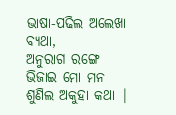ଭାଷା-ପଢିଲ ଅଲେଖା ବ୍ୟଥା,
ଅନୁରାଗ ରଙ୍ଗେ ଭିଜାଇ ମୋ ମନ ଶୁଣିଲ ଅକୁହା କଥା |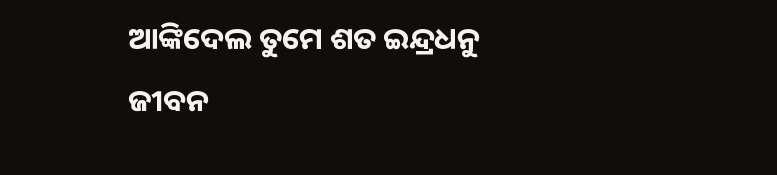ଆଙ୍କିଦେଲ ତୁମେ ଶତ ଇନ୍ଦ୍ରଧନୁ ଜୀବନ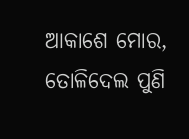ଆକାଶେ ମୋର,
ତୋଳିଦେଲ ପୁଣି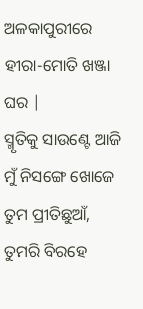ଅଳକାପୁରୀରେ ହୀରା-ମୋତି ଖଞ୍ଜା ଘର |
ସ୍ମୃତିକୁ ସାଉଣ୍ଟେ ଆଜି ମୁଁ ନିସଙ୍ଗେ ଖୋଜେ ତୁମ ପ୍ରୀତିଛୁଆଁ,
ତୁମରି ବିରହେ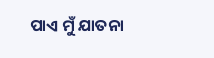ପାଏ ମୁଁ ଯାତନା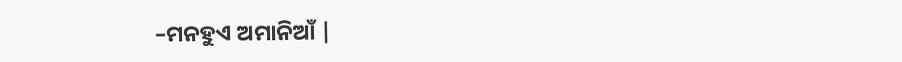–ମନହୁଏ ଅମାନିଆଁ |